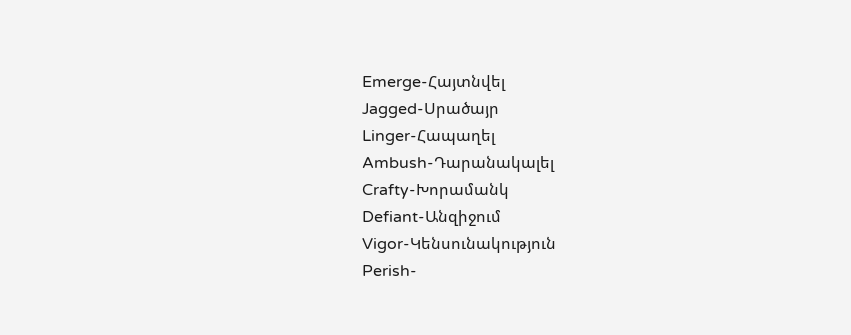Emerge-Հայտնվել
Jagged-Սրածայր
Linger-Հապաղել
Ambush-Դարանակալել
Crafty-Խորամանկ
Defiant-Անզիջում
Vigor-Կենսունակություն
Perish-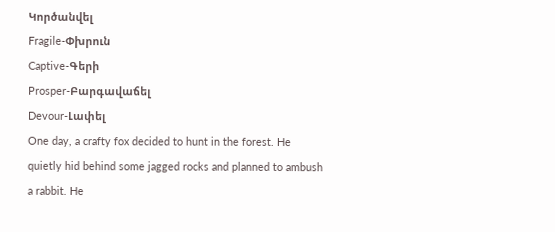Կործանվել
Fragile-Փխրուն
Captive-Գերի
Prosper-Բարգավաճել
Devour-Լափել
One day, a crafty fox decided to hunt in the forest. He quietly hid behind some jagged rocks and planned to ambush a rabbit. He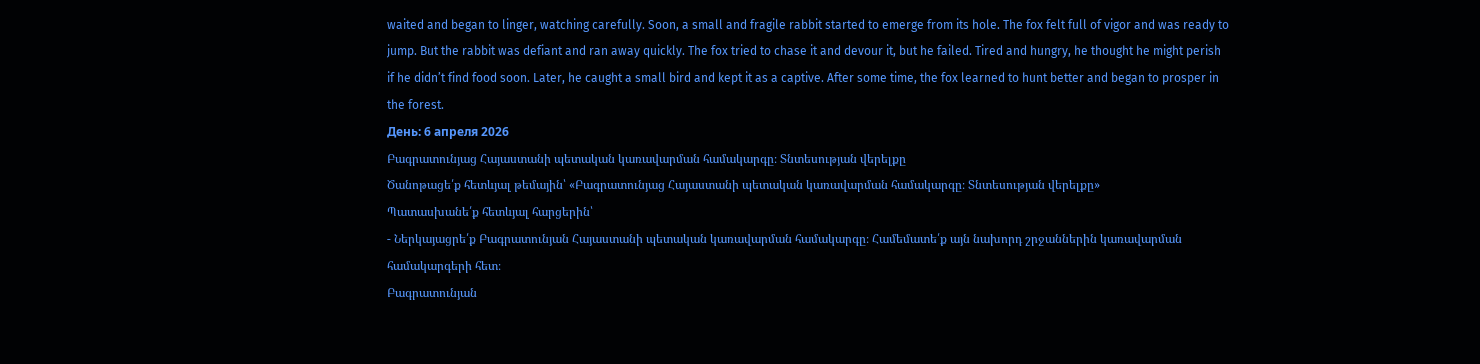waited and began to linger, watching carefully. Soon, a small and fragile rabbit started to emerge from its hole. The fox felt full of vigor and was ready to jump. But the rabbit was defiant and ran away quickly. The fox tried to chase it and devour it, but he failed. Tired and hungry, he thought he might perish if he didn’t find food soon. Later, he caught a small bird and kept it as a captive. After some time, the fox learned to hunt better and began to prosper in the forest.
День: 6 апреля 2026
Բագրատունյաց Հայաստանի պետական կառավարման համակարգը։ Տնտեսության վերելքը
Ծանոթացե՛ք հետևյալ թեմային՝ «Բագրատունյաց Հայաստանի պետական կառավարման համակարգը։ Տնտեսության վերելքը»
Պատասխանե՛ք հետևյալ հարցերին՝
- Ներկայացրե՛ք Բագրատունյան Հայաստանի պետական կառավարման համակարգը։ Համեմատե՛ք այն նախորդ շրջաններին կառավարման համակարգերի հետ։
Բագրատունյան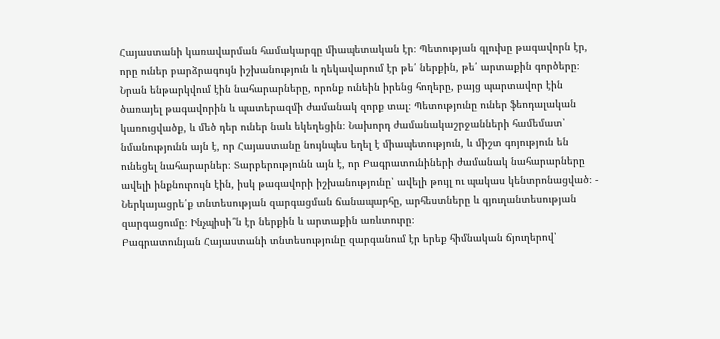Հայաստանի կառավարման համակարգը միապետական էր։ Պետության գլուխը թագավորն էր, որը ուներ բարձրագույն իշխանություն և ղեկավարում էր թե՛ ներքին, թե՛ արտաքին գործերը։ Նրան ենթարկվում էին նահարարները, որոնք ունեին իրենց հողերը, բայց պարտավոր էին ծառայել թագավորին և պատերազմի ժամանակ զորք տալ։ Պետությունը ուներ ֆեոդալական կառուցվածք, և մեծ դեր ուներ նաև եկեղեցին։ Նախորդ ժամանակաշրջանների համեմատ՝ նմանությունն այն է, որ Հայաստանը նույնպես եղել է միապետություն, և միշտ գոյություն են ունեցել նահարարներ։ Տարբերությունն այն է, որ Բագրատունիների ժամանակ նահարարները ավելի ինքնուրույն էին, իսկ թագավորի իշխանությունը՝ ավելի թույլ ու պակաս կենտրոնացված։ - Ներկայացրե՛ք տնտեսության զարգացման ճանապարհը, արհեստները և գյուղանտեսության զարգացումը։ Ինչպիսի՞ն էր ներքին և արտաքին առևտուրը։
Բագրատունյան Հայաստանի տնտեսությունը զարգանում էր երեք հիմնական ճյուղերով՝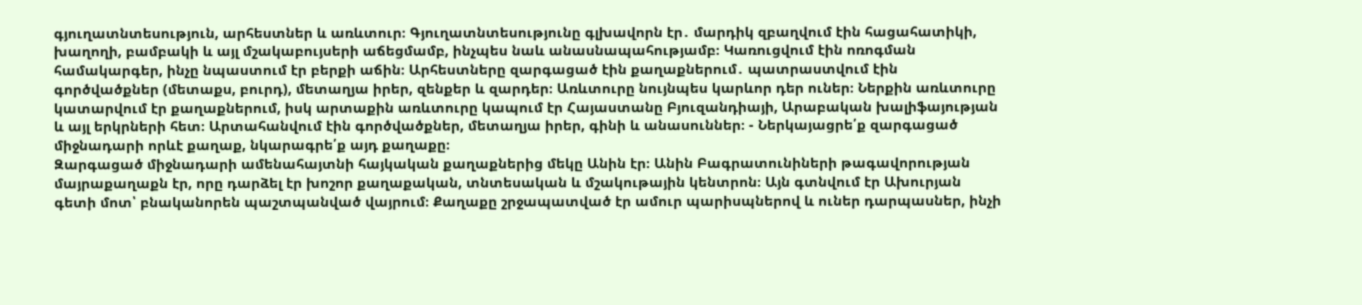գյուղատնտեսություն, արհեստներ և առևտուր։ Գյուղատնտեսությունը գլխավորն էր․ մարդիկ զբաղվում էին հացահատիկի, խաղողի, բամբակի և այլ մշակաբույսերի աճեցմամբ, ինչպես նաև անասնապահությամբ։ Կառուցվում էին ոռոգման համակարգեր, ինչը նպաստում էր բերքի աճին։ Արհեստները զարգացած էին քաղաքներում․ պատրաստվում էին գործվածքներ (մետաքս, բուրդ), մետաղյա իրեր, զենքեր և զարդեր։ Առևտուրը նույնպես կարևոր դեր ուներ։ Ներքին առևտուրը կատարվում էր քաղաքներում, իսկ արտաքին առևտուրը կապում էր Հայաստանը Բյուզանդիայի, Արաբական խալիֆայության և այլ երկրների հետ։ Արտահանվում էին գործվածքներ, մետաղյա իրեր, գինի և անասուններ։ - Ներկայացրե՛ք զարգացած միջնադարի որևէ քաղաք, նկարագրե՛ք այդ քաղաքը։
Զարգացած միջնադարի ամենահայտնի հայկական քաղաքներից մեկը Անին էր։ Անին Բագրատունիների թագավորության մայրաքաղաքն էր, որը դարձել էր խոշոր քաղաքական, տնտեսական և մշակութային կենտրոն։ Այն գտնվում էր Ախուրյան գետի մոտ՝ բնականորեն պաշտպանված վայրում։ Քաղաքը շրջապատված էր ամուր պարիսպներով և ուներ դարպասներ, ինչի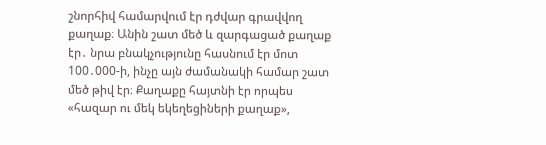շնորհիվ համարվում էր դժվար գրավվող քաղաք։ Անին շատ մեծ և զարգացած քաղաք էր․ նրա բնակչությունը հասնում էր մոտ 100․000-ի, ինչը այն ժամանակի համար շատ մեծ թիվ էր։ Քաղաքը հայտնի էր որպես «հազար ու մեկ եկեղեցիների քաղաք»,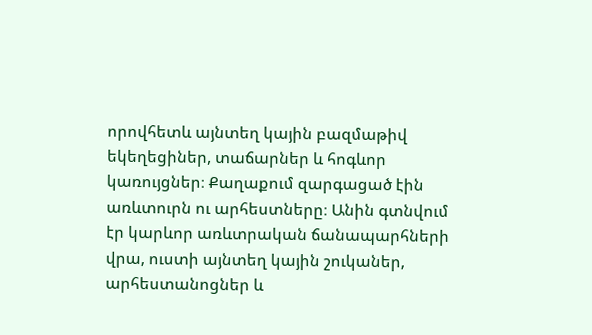որովհետև այնտեղ կային բազմաթիվ եկեղեցիներ, տաճարներ և հոգևոր կառույցներ։ Քաղաքում զարգացած էին առևտուրն ու արհեստները։ Անին գտնվում էր կարևոր առևտրական ճանապարհների վրա, ուստի այնտեղ կային շուկաներ, արհեստանոցներ և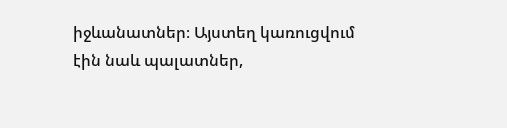իջևանատներ։ Այստեղ կառուցվում էին նաև պալատներ,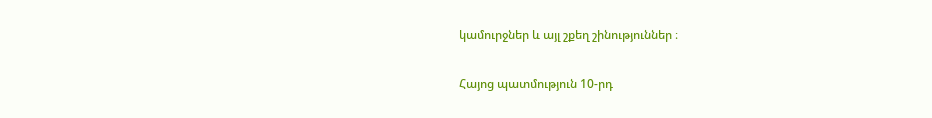կամուրջներ և այլ շքեղ շինություններ ։

Հայոց պատմություն 10-րդ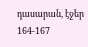դասարան, էջեր 164-167